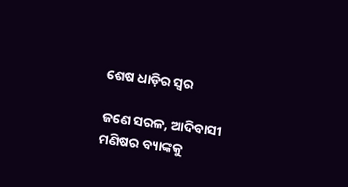ଶେଷ ଧାଡ଼ିର ସ୍ବର

ଜଣେ ସରଳ, ଆଦିବାସୀ ମଣିଷର ବ୍ୟାଙ୍କକୁ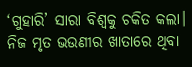‘ଗୁହାରି’ ସାରା ବିଶ୍ୱକୁ ଚକିତ କଲା। ନିଜ ମୃତ ଭଉଣୀର ଖାତାରେ ଥିବା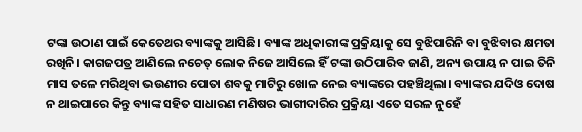ଟଙ୍କା ଉଠାଣ ପାଇଁ କେତେଥର ବ୍ୟାଙ୍କକୁ ଆସିଛି। ବ୍ୟାଙ୍କ ଅଧିକାରୀଙ୍କ ପ୍ରକ୍ରିୟାକୁ ସେ ବୁଝିପାରିନି ବା ବୁଝିବାର କ୍ଷମତା ରଖିନି। କାଗଜପତ୍ର ଆଣିଲେ ନଚେତ୍‌ ଲୋକ ନିଜେ ଆସିଲେ ହିଁ ଟଙ୍କା ଉଠିପାରିବ ଜାଣି, ଅନ୍ୟ ଉପାୟ ନ ପାଇ ତିନି ମାସ ତଳେ ମରିଥିବା ଭଉଣୀର ପୋତା ଶବକୁ ମାଟିରୁ ଖୋଳ ନେଇ ବ୍ୟାଙ୍କରେ ପହଞ୍ଚିଥିଲା। ବ୍ୟାଙ୍କର ଯଦିଓ ଦୋଷ ନ ଥାଇପାରେ କିନ୍ତୁ ବ୍ୟାଙ୍କ ସହିତ ସାଧାରଣ ମଣିଷର ଭାଗୀଦାରିର ପ୍ରକ୍ରିୟା ଏତେ ସରଳ ନୁହେଁ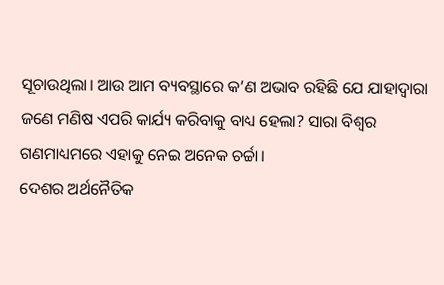ସୂଚାଉଥିଲା। ଆଉ ଆମ ବ୍ୟବସ୍ଥାରେ କ’ଣ ଅଭାବ ରହିଛି ଯେ ଯାହାଦ୍ୱାରା ଜଣେ ମଣିଷ ଏପରି କାର୍ଯ୍ୟ କରିବାକୁ ବାଧ୍ୟ ହେଲା? ସାରା ବିଶ୍ୱର ଗଣମାଧ୍ୟମରେ ଏହାକୁ ନେଇ ଅନେକ ଚର୍ଚ୍ଚା।
ଦେଶର ଅର୍ଥନୈତିକ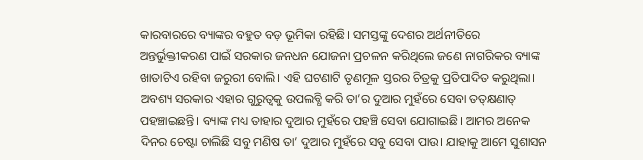କାରବାରରେ ବ୍ୟାଙ୍କର ବହୁତ ବଡ଼ ଭୂମିକା ରହିଛି। ସମସ୍ତଙ୍କୁ ଦେଶର ଅର୍ଥନୀତିରେ ଅନ୍ତର୍ଭୁକ୍ତୀକରଣ ପାଇଁ ସରକାର ଜନଧନ ଯୋଜନା ପ୍ରଚଳନ କରିଥିଲେ ଜଣେ ନାଗରିକର ବ୍ୟାଙ୍କ ଖାତାଟିଏ ରହିବା ଜରୁରୀ ବୋଲି। ଏହି ଘଟଣାଟି ତୃଣମୂଳ ସ୍ତରର ଚିତ୍ରକୁ ପ୍ରତିପାଦିତ କରୁଥିଲା। ଅବଶ୍ୟ ସରକାର ଏହାର ଗୁରୁତ୍ୱକୁ ଉପଲବ୍ଧି କରି ତା’ର ଦୁଆର ମୁହଁରେ ସେବା ତତ୍‌କ୍ଷଣାତ୍‌ ପହଞ୍ଚାଇଛନ୍ତି। ବ୍ୟାଙ୍କ ମଧ୍ୟ ତାହାର ଦୁଆର ମୁହଁରେ ପହଞ୍ଚି ସେବା ଯୋଗାଇଛି। ଆମର ଅନେକ ଦିନର ଚେଷ୍ଟା ଚାଲିଛି ସବୁ ମଣିଷ ତା’ ଦୁଆର ମୁହଁରେ ସବୁ ସେବା ପାଉ। ଯାହାକୁ ଆମେ ସୁଶାସନ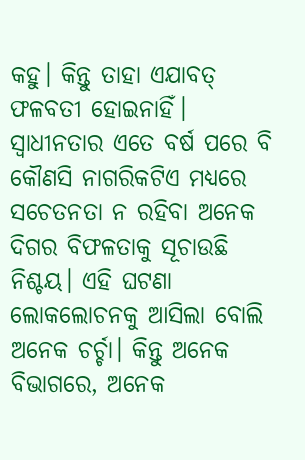କହୁ। କିନ୍ତୁ ତାହା ଏଯାବତ୍‌ ଫଳବତୀ ହୋଇନାହିଁ। ସ୍ବାଧୀନତାର ଏତେ ବର୍ଷ ପରେ ବି କୌଣସି ନାଗରିକଟିଏ ମଧ୍ୟରେ ସଚେତନତା ନ ରହିବା ଅନେକ ଦିଗର ବିଫଳତାକୁ ସୂଚାଉଛି ନିଶ୍ଚୟ। ଏହି ଘଟଣା ଲୋକଲୋଚନକୁ ଆସିଲା ବୋଲି ଅନେକ ଚର୍ଚ୍ଚା। କିନ୍ତୁ ଅନେକ ବିଭାଗରେ, ଅନେକ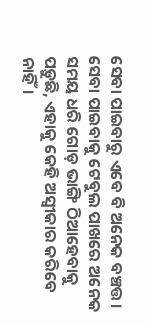ସେବା ପାଇବାରୁ ଏବେ ବି ଅନେକ ବଞ୍ଚତ୍ତ। ସେବା ପାଇବାକୁ ଟେବୁଲ ପାଖରେ ଅନେକ ସମୟ ଧରି ଗୋଡ଼ ଭାଙ୍ଗି ଠିଆହେବାକୁ ପଡ଼ୁଛି, ଏହାକୁ କେହି ଅସ୍ବୀକାର କରିବେ ନାହିଁ।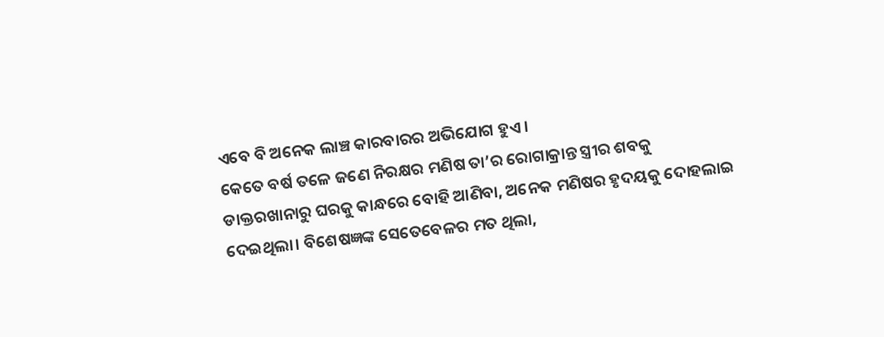ଏବେ ବି ଅନେକ ଲାଞ୍ଚ କାରବାରର ଅଭିଯୋଗ ହୁଏ।
କେତେ ବର୍ଷ ତଳେ ଜଣେ ନିରକ୍ଷର ମଣିଷ ତା’ର ରୋଗାକ୍ରାନ୍ତ ସ୍ତ୍ରୀର ଶବକୁ ଡାକ୍ତରଖାନାରୁ ଘରକୁ କାନ୍ଧରେ ବୋହି ଆଣିବା, ଅନେକ ମଣିଷର ହୃଦୟକୁ ଦୋହଲାଇ ଦେଇଥିଲା। ବିଶେଷଜ୍ଞଙ୍କ ସେତେବେଳର ମତ ଥିଲା,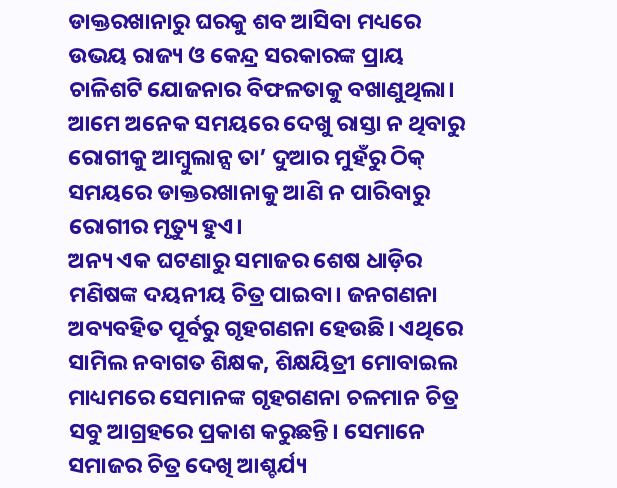ଡାକ୍ତରଖାନାରୁ ଘରକୁ ଶବ ଆସିବା ମଧ୍ୟରେ ଉଭୟ ରାଜ୍ୟ ଓ କେନ୍ଦ୍ର ସରକାରଙ୍କ ପ୍ରାୟ ଚାଳିଶଟି ଯୋଜନାର ବିଫଳତାକୁ ବଖାଣୁଥିଲା। ଆମେ ଅନେକ ସମୟରେ ଦେଖୁ ରାସ୍ତା ନ ଥିବାରୁ ରୋଗୀକୁ ଆମ୍ବୁଲାନ୍ସ ତା’ ଦୁଆର ମୁହଁରୁ ଠିକ୍‌ ସମୟରେ ଡାକ୍ତରଖାନାକୁ ଆଣି ନ ପାରିବାରୁ ରୋଗୀର ମୃତ୍ୟୁ ହୁଏ।
ଅନ୍ୟ ଏକ ଘଟଣାରୁ ସମାଜର ଶେଷ ଧାଡ଼ିର ମଣିଷଙ୍କ ଦୟନୀୟ ଚିତ୍ର ପାଇବା। ଜନଗଣନା ଅବ୍ୟବହିତ ପୂର୍ବରୁ ଗୃହଗଣନା ହେଉଛି। ଏଥିରେ ସାମିଲ ନବାଗତ ଶିକ୍ଷକ, ଶିକ୍ଷୟିତ୍ରୀ ମୋବାଇଲ ମାଧ୍ୟମରେ ସେମାନଙ୍କ ଗୃହଗଣନା ଚଳମାନ ଚିତ୍ର ସବୁ ଆଗ୍ରହରେ ପ୍ରକାଶ କରୁଛନ୍ତି। ସେମାନେ ସମାଜର ଚିତ୍ର ଦେଖି ଆଶ୍ଚର୍ଯ୍ୟ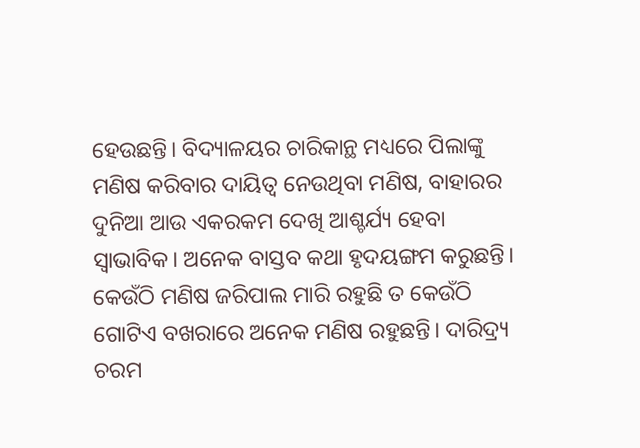ହେଉଛନ୍ତି। ବିଦ୍ୟାଳୟର ଚାରିକାନ୍ଥ ମଧ୍ୟରେ ପିଲାଙ୍କୁ ମଣିଷ କରିବାର ଦାୟିତ୍ୱ ନେଉଥିବା ମଣିଷ, ବାହାରର ଦୁନିଆ ଆଉ ଏକରକମ ଦେଖି ଆଶ୍ଚର୍ଯ୍ୟ ହେବା ସ୍ବାଭାବିକ। ଅନେକ ବାସ୍ତବ କଥା ହୃଦୟଙ୍ଗମ କରୁଛନ୍ତି। କେଉଁଠି ମଣିଷ ଜରିପାଲ ମାରି ରହୁଛି ତ କେଉଁଠି ଗୋଟିଏ ବଖରାରେ ଅନେକ ମଣିଷ ରହୁଛନ୍ତି। ଦାରିଦ୍ର୍ୟ ଚରମ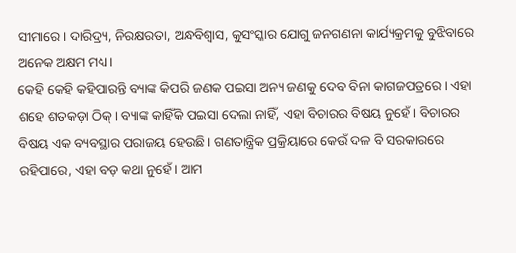ସୀମାରେ। ଦାରିଦ୍ର୍ୟ, ନିରକ୍ଷରତା, ଅନ୍ଧବିଶ୍ୱାସ, କୁସଂସ୍କାର ଯୋଗୁ ଜନଗଣନା କାର୍ଯ୍ୟକ୍ରମକୁ ବୁଝିବାରେ ଅନେକ ଅକ୍ଷମ ମଧ୍ୟ।
କେହି କେହି କହିପାରନ୍ତି ବ୍ୟାଙ୍କ କିପରି ଜଣକ ପଇସା ଅନ୍ୟ ଜଣକୁ ଦେବ ବିନା କାଗଜପତ୍ରରେ। ଏହା ଶହେ ଶତକଡ଼ା ଠିକ୍‌। ବ୍ୟାଙ୍କ କାହିଁକି ପଇସା ଦେଲା ନାହିଁ, ଏହା ବିଚାରର ବିଷୟ ନୁହେଁ। ବିଚାରର ବିଷୟ ଏକ ବ୍ୟବସ୍ଥାର ପରାଜୟ ହେଉଛି। ଗଣତାନ୍ତ୍ରିକ ପ୍ରକ୍ରିୟାରେ କେଉଁ ଦଳ ବି ସରକାରରେ ରହିପାରେ, ଏହା ବଡ଼ କଥା ନୁହେଁ। ଆମ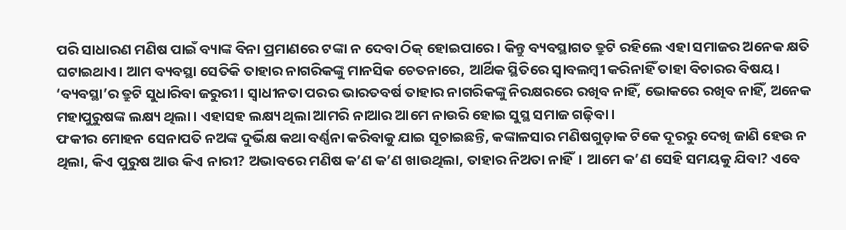ପରି ସାଧାରଣ ମଣିଷ ପାଇଁ ବ୍ୟାଙ୍କ ବିନା ପ୍ରମାଣରେ ଟଙ୍କା ନ ଦେବା ଠିକ୍‌ ହୋଇପାରେ। କିନ୍ତୁ ବ୍ୟବସ୍ଥାଗତ ତ୍ରୁଟି ରହିଲେ ଏହା ସମାଜର ଅନେକ କ୍ଷତି ଘଟାଇଥାଏ। ଆମ ବ୍ୟବସ୍ଥା ସେତିକି ତାହାର ନାଗରିକଙ୍କୁ ମାନସିକ ଚେତନାରେ, ଆର୍ଥିକ ସ୍ଥିତିରେ ସ୍ବାବଲମ୍ବୀ କରିନାହିଁ ତାହା ବିଚାରର ବିଷୟ। ‘ବ୍ୟବସ୍ଥା’ର ତ୍ରୁଟି ସୁଧାରିବା ଜରୁରୀ। ସ୍ବାଧୀନତା ପରର ଭାରତବର୍ଷ ତାହାର ନାଗରିକଙ୍କୁ ନିରକ୍ଷରରେ ରଖିବ ନାହିଁ, ଭୋକରେ ରଖିବ ନାହିଁ, ଅନେକ ମହାପୁରୁଷଙ୍କ ଲକ୍ଷ୍ୟ ଥିଲା। ଏହାସହ ଲକ୍ଷ୍ୟ ଥିଲା ଆମରି ନାଆର ଆମେ ନାଉରି ହୋଇ ସୁସ୍ଥ ସମାଜ ଗଢ଼ିବା।
ଫକୀର ମୋହନ ସେନାପତି ନଅଙ୍କ ଦୁର୍ଭିକ୍ଷ କଥା ବର୍ଣ୍ଣନା କରିବାକୁ ଯାଇ ସୂଚାଇଛନ୍ତି, କଙ୍କାଳସାର ମଣିଷଗୁଡ଼ାକ ଟିକେ ଦୂରରୁ ଦେଖି ଜାଣି ହେଉ ନ ଥିଲା, କିଏ ପୁରୁଷ ଆଉ କିଏ ନାରୀ? ଅଭାବରେ ମଣିଷ କ’ଣ କ’ଣ ଖାଉଥିଲା, ତାହାର ନିଅତା ନାହିଁ। ଆମେ କ’ଣ ସେହି ସମୟକୁ ଯିବା? ଏବେ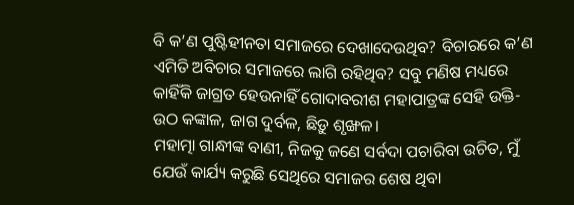ବି କ’ଣ ପୁଷ୍ଟିହୀନତା ସମାଜରେ ଦେଖାଦେଉଥିବ? ବିଚାରରେ କ’ଣ ଏମିତି ଅବିଚାର ସମାଜରେ ଲାଗି ରହିଥିବ? ସବୁ ମଣିଷ ମଧ୍ୟରେ କାହିଁକି ଜାଗ୍ରତ ହେଉନାହିଁ ଗୋଦାବରୀଶ ମହାପାତ୍ରଙ୍କ ସେହି ଉକ୍ତି- ଉଠ କଙ୍କାଳ, ଜାଗ ଦୁର୍ବଳ, ଛିଡ଼ୁ ଶୃଙ୍ଖଳ।
ମହାତ୍ମା ଗାନ୍ଧୀଙ୍କ ବାଣୀ, ନିଜକୁ ଜଣେ ସର୍ବଦା ପଚାରିବା ଉଚିତ, ମୁଁ ଯେଉଁ କାର୍ଯ୍ୟ କରୁଛି ସେଥିରେ ସମାଜର ଶେଷ ଥିବା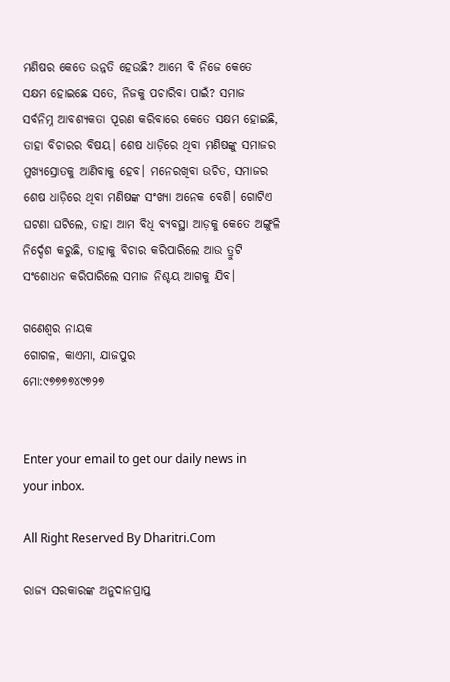ମଣିଷର କେତେ ଉନ୍ନତି ହେଉଛି? ଆମେ ବି ନିଜେ କେତେ ସକ୍ଷମ ହୋଇଛେ ସତେ, ନିଜକୁ ପଚାରିବା ପାଇଁ? ସମାଜ ସର୍ବନିମ୍ନ ଆବଶ୍ୟକତା ପୂରଣ କରିବାରେ କେତେ ସକ୍ଷମ ହୋଇଛି, ତାହା ବିଚାରର ବିଷୟ। ଶେଷ ଧାଡ଼ିରେ ଥିବା ମଣିଷଙ୍କୁ ସମାଜର ମୁଖ୍ୟସ୍ରୋତକୁ ଆଣିବାକୁ ହେବ। ମନେରଖିବା ଉଚିତ, ସମାଜର ଶେଷ ଧାଡ଼ିରେ ଥିବା ମଣିଷଙ୍କ ସଂଖ୍ୟା ଅନେକ ବେଶି। ଗୋଟିଏ ଘଟଣା ଘଟିଲେ, ତାହା ଆମ ବିଧି ବ୍ୟବସ୍ଥା ଆଡ଼କୁ କେତେ ଅଙ୍ଗୁଳି ନିର୍ଦ୍ଦେଶ କରୁଛି, ତାହାକୁ ବିଚାର କରିପାରିଲେ ଆଉ ତ୍ରୁଟି ସଂଶୋଧନ କରିପାରିଲେ ସମାଜ ନିଶ୍ଚୟ ଆଗକୁ ଯିବ।

ଗଣେଶ୍ୱର ନାୟକ
ଗୋଗଳ, କାଏମା, ଯାଜପୁର
ମୋ:୯୭୭୭୭୪୯୭୨୭


Enter your email to get our daily news in your inbox.

All Right Reserved By Dharitri.Com

ରାଜ୍ୟ ସରକାରଙ୍କ ଅନୁଦାନପ୍ରାପ୍ତ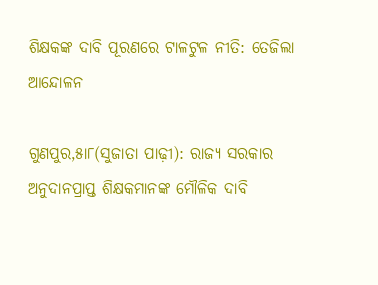ଶିକ୍ଷକଙ୍କ ଦାବି ପୂରଣରେ ଟାଳଟୁଳ ନୀତି: ତେଜିଲା ଆନ୍ଦୋଳନ

ଗୁଣପୁର,୫ା୮(ସୁଜାତା ପାଢ଼ୀ): ରାଜ୍ୟ ସରକାର ଅନୁଦାନପ୍ରାପ୍ତ ଶିକ୍ଷକମାନଙ୍କ ମୌଳିକ ଦାବି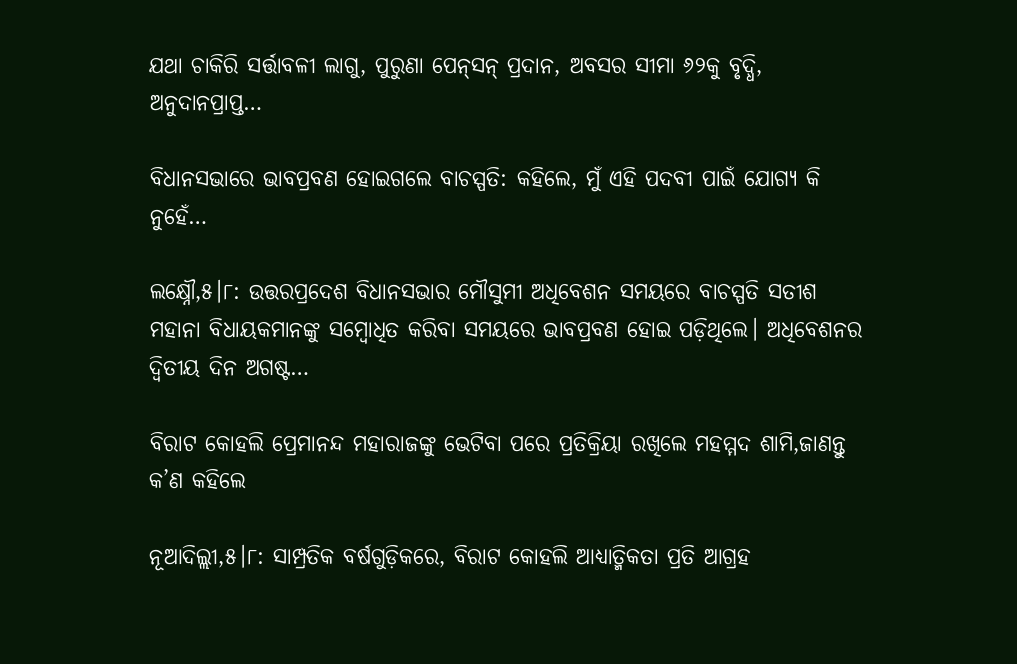ଯଥା ଚାକିରି ସର୍ତ୍ତାବଳୀ ଲାଗୁ, ପୁରୁଣା ପେନ୍‌ସନ୍‌ ପ୍ରଦାନ, ଅବସର ସୀମା ୬୨କୁ ବୃଦ୍ଧି, ଅନୁଦାନପ୍ରାପ୍ତ…

ବିଧାନସଭାରେ ଭାବପ୍ରବଣ ହୋଇଗଲେ ବାଚସ୍ପତି: କହିଲେ, ମୁଁ ଏହି ପଦବୀ ପାଇଁ ଯୋଗ୍ୟ କି ନୁହେଁ…

ଲକ୍ଷ୍ନୌ,୫।୮: ଉତ୍ତରପ୍ରଦେଶ ବିଧାନସଭାର ମୌସୁମୀ ଅଧିବେଶନ ସମୟରେ ବାଚସ୍ପତି ସତୀଶ ମହାନା ବିଧାୟକମାନଙ୍କୁ ସମ୍ବୋଧିତ କରିବା ସମୟରେ ଭାବପ୍ରବଣ ହୋଇ ପଡ଼ିଥିଲେ। ଅଧିବେଶନର ଦ୍ୱିତୀୟ ଦିନ ଅଗଷ୍ଟ…

ବିରାଟ କୋହଲି ପ୍ରେମାନନ୍ଦ ମହାରାଜଙ୍କୁ ଭେଟିବା ପରେ ପ୍ରତିକ୍ରିୟା ରଖିଲେ ମହମ୍ମଦ ଶାମି,ଜାଣନ୍ତୁ କ’ଣ କହିଲେ

ନୂଆଦିଲ୍ଲୀ,୫।୮: ସାମ୍ପ୍ରତିକ ବର୍ଷଗୁଡ଼ିକରେ, ବିରାଟ କୋହଲି ଆଧ୍ୟାତ୍ମିକତା ପ୍ରତି ଆଗ୍ରହ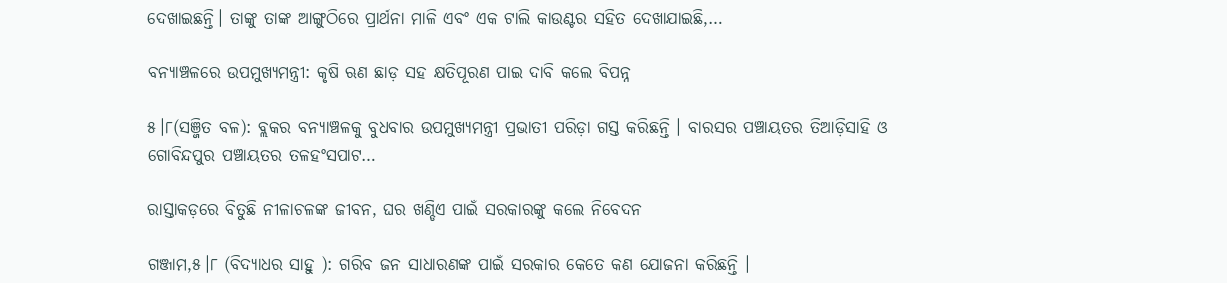ଦେଖାଇଛନ୍ତି। ତାଙ୍କୁ ତାଙ୍କ ଆଙ୍ଗୁଠିରେ ପ୍ରାର୍ଥନା ମାଳି ଏବଂ ଏକ ଟାଲି କାଉଣ୍ଟର ସହିତ ଦେଖାଯାଇଛି,…

ବନ୍ୟାଞ୍ଚଳରେ ଉପମୁଖ୍ୟମନ୍ତ୍ରୀ: କୃଷି ଋଣ ଛାଡ଼ ସହ କ୍ଷତିପୂରଣ ପାଇ ଦାବି କଲେ ବିପନ୍ନ

୫।୮(ସଞ୍ଜିତ ବଳ): ବ୍ଲକର ବନ୍ୟାଞ୍ଚଳକୁ ବୁଧବାର ଉପମୁଖ୍ୟମନ୍ତ୍ରୀ ପ୍ରଭାତୀ ପରିଡ଼ା ଗସ୍ତ କରିଛନ୍ତି । ବାରସର ପଞ୍ଚାୟତର ତିଆଡ଼ିସାହି ଓ ଗୋବିନ୍ଦପୁର ପଞ୍ଚାୟତର ତଳହଂସପାଟ…

ରାସ୍ତାକଡ଼ରେ ବିତୁଛି ନୀଳାଚଳଙ୍କ ଜୀବନ, ଘର ଖଣ୍ଡିଏ ପାଇଁ ସରକାରଙ୍କୁ କଲେ ନିବେଦନ

ଗଞ୍ଜାମ,୫।୮ (ବିଦ୍ୟାଧର ସାହୁ ): ଗରିବ ଜନ ସାଧାରଣଙ୍କ ପାଇଁ ସରକାର କେତେ କଣ ଯୋଜନା କରିଛନ୍ତି ।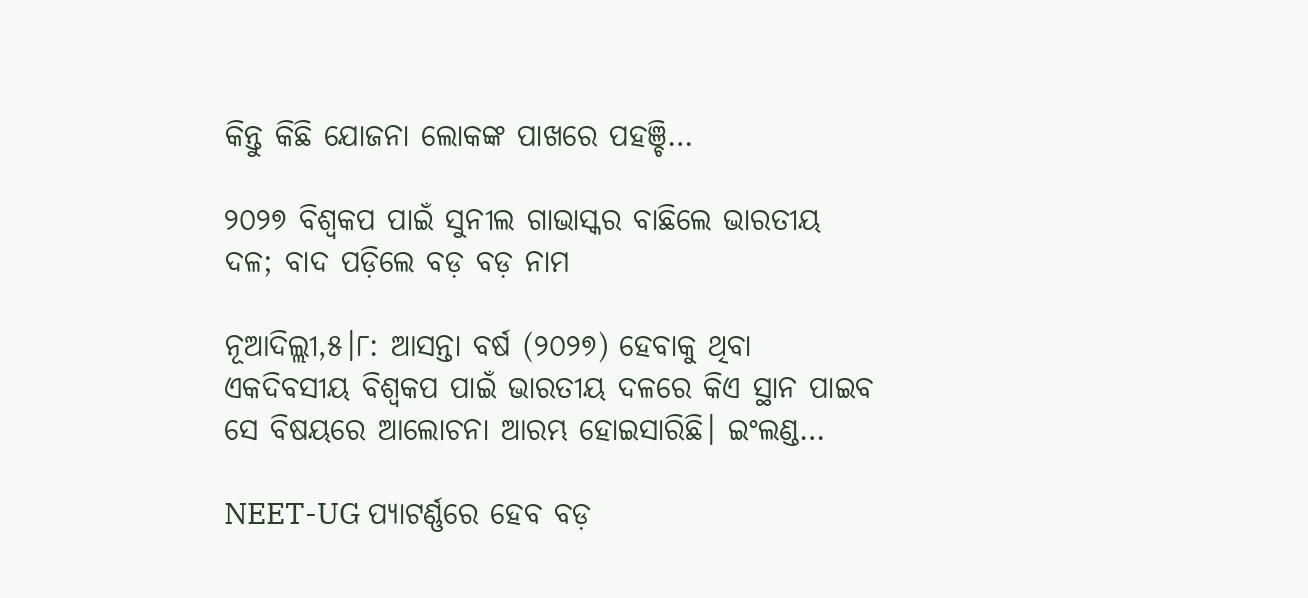କିନ୍ତୁ କିଛି ଯୋଜନା ଲୋକଙ୍କ ପାଖରେ ପହଞ୍ଚି…

୨୦୨୭ ବିଶ୍ୱକପ ପାଇଁ ସୁନୀଲ ଗାଭାସ୍କର ବାଛିଲେ ଭାରତୀୟ ଦଳ; ବାଦ ପଡ଼ିଲେ ବଡ଼ ବଡ଼ ନାମ

ନୂଆଦିଲ୍ଲୀ,୫।୮: ଆସନ୍ତା ବର୍ଷ (୨୦୨୭) ହେବାକୁ ଥିବା ଏକଦିବସୀୟ ବିଶ୍ୱକପ ପାଇଁ ଭାରତୀୟ ଦଳରେ କିଏ ସ୍ଥାନ ପାଇବ ସେ ବିଷୟରେ ଆଲୋଚନା ଆରମ୍ଭ ହୋଇସାରିଛି। ଇଂଲଣ୍ଡ…

NEET-UG ପ୍ୟାଟର୍ଣ୍ଣରେ ହେବ ବଡ଼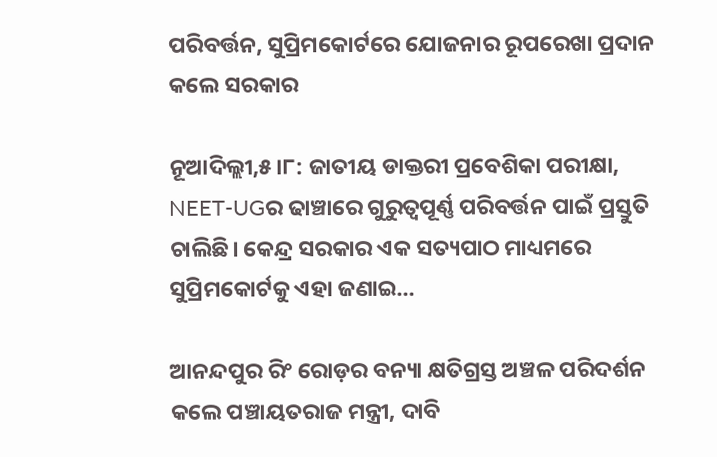ପରିବର୍ତ୍ତନ, ସୁପ୍ରିମକୋର୍ଟରେ ଯୋଜନାର ରୂପରେଖା ପ୍ରଦାନ କଲେ ସରକାର

ନୂଆଦିଲ୍ଲୀ,୫।୮: ଜାତୀୟ ଡାକ୍ତରୀ ପ୍ରବେଶିକା ପରୀକ୍ଷା, NEET-UGର ଢାଞ୍ଚାରେ ଗୁରୁତ୍ୱପୂର୍ଣ୍ଣ ପରିବର୍ତ୍ତନ ପାଇଁ ପ୍ରସ୍ତୁତି ଚାଲିଛି। କେନ୍ଦ୍ର ସରକାର ଏକ ସତ୍ୟପାଠ ମାଧ୍ୟମରେ ସୁପ୍ରିମକୋର୍ଟକୁ ଏହା ଜଣାଇ…

ଆନନ୍ଦପୁର ରିଂ ରୋଡ଼ର ବନ୍ୟା କ୍ଷତିଗ୍ରସ୍ତ ଅଞ୍ଚଳ ପରିଦର୍ଶନ କଲେ ପଞ୍ଚାୟତରାଜ ମନ୍ତ୍ରୀ, ଦାବି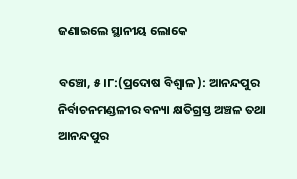ଜଣାଇଲେ ସ୍ଥାନୀୟ ଲୋକେ

ବଞ୍ଚୋ, ୫।୮:(ପ୍ରଦୋଷ ବିଶ୍ୱାଳ ): ଆନନ୍ଦପୁର ନିର୍ବାଚନମଣ୍ଡଳୀର ବନ୍ୟା କ୍ଷତିଗ୍ରସ୍ତ ଅଞ୍ଚଳ ତଥା ଆନନ୍ଦପୁର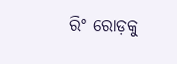ରିଂ ରୋଡ଼କୁ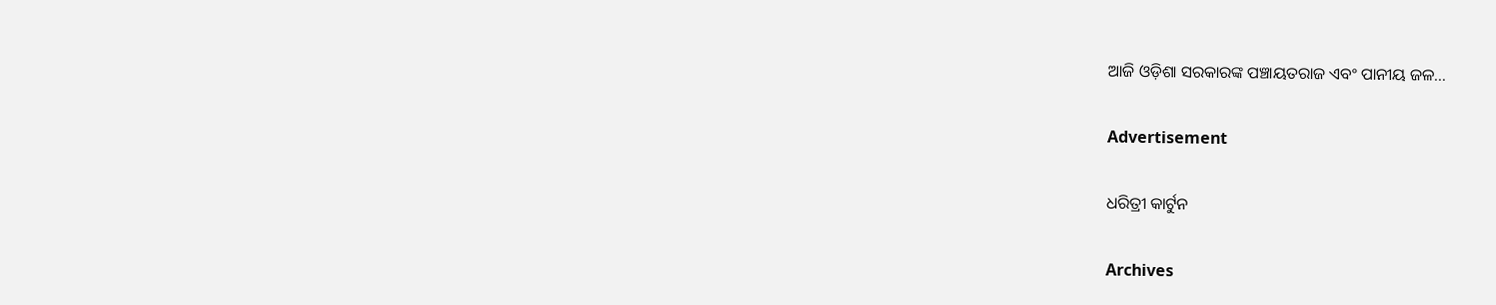ଆଜି ଓଡ଼ିଶା ସରକାରଙ୍କ ପଞ୍ଚାୟତରାଜ ଏବଂ ପାନୀୟ ଜଳ…

Advertisement

ଧରିତ୍ରୀ କାର୍ଟୁନ

Archives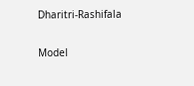Dharitri-Rashifala

Model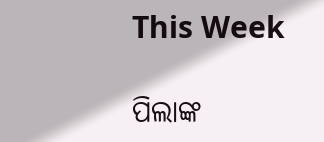This Week

ପିଲାଙ୍କ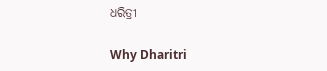ଧରିତ୍ରୀ

Why Dharitri